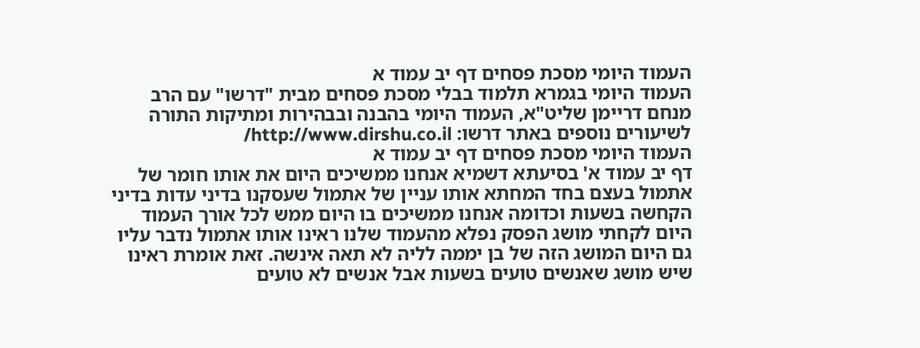העמוד היומי מסכת פסחים דף יב עמוד א
העמוד היומי בגמרא תלמוד בבלי מסכת פסחים מבית "דרשו" עם הרב מנחם דריימן שליט"א, העמוד היומי בהבנה ובבהירות ומתיקות התורה
לשיעורים נוספים באתר דרשו: http://www.dirshu.co.il/
העמוד היומי מסכת פסחים דף יב עמוד א
דף יב עמוד א' בסיעתא דשמיא אנחנו ממשיכים היום את אותו חומר של אתמול בעצם בחד המחתא אותו עניין של אתמול שעסקנו בדיני עדות בדיני הקחשה בשעות וכדומה אנחנו ממשיכים בו היום ממש לכל אורך העמוד היום לקחתי מושג הפסק נפלא מהעמוד שלנו ראינו אותו אתמול נדבר עליו גם היום המושג הזה של בן יממה לליה לא תאה אינשה. זאת אומרת ראינו שיש מושג שאנשים טועים בשעות אבל אנשים לא טועים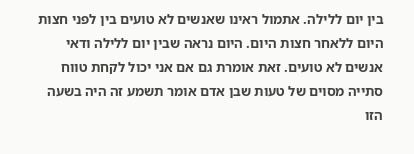בין יום ללילה. אתמול ראינו שאנשים לא טועים בין לפני חצות היום ללאחר חצות היום. היום נראה שבין יום ללילה ודאי אנשים לא טועים. זאת אומרת גם אם אני יכול לקחת טווח סתייה מסוים של טעות שבן אדם אומר תשמע זה היה בשעה הזו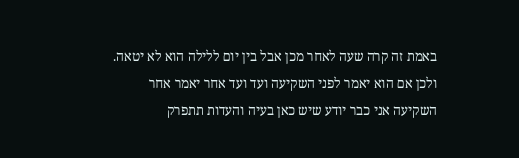באמת זה קרה שעה לאחר מכן אבל בין יום ללילה הוא לא יטאה. ולכן אם הוא יאמר לפני השקיעה ועד ועד אחר יאמר אחר השקיעה אני כבר יודע שיש כאן בעיה והעדות תתפרק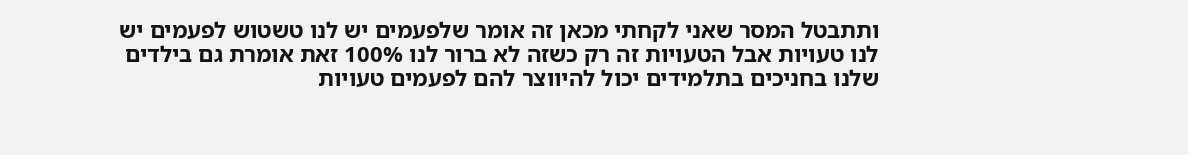ותתבטל המסר שאני לקחתי מכאן זה אומר שלפעמים יש לנו טשטוש לפעמים יש לנו טעויות אבל הטעויות זה רק כשזה לא ברור לנו 100% זאת אומרת גם בילדים שלנו בחניכים בתלמידים יכול להיווצר להם לפעמים טעויות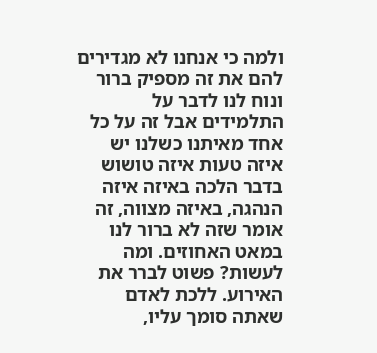ולמה כי אנחנו לא מגדירים להם את זה מספיק ברור ונוח לנו לדבר על התלמידים אבל זה על כל אחד מאיתנו כשלנו יש איזה טעות איזה טושוש בדבר הלכה באיזה איזה הנהגה, באיזה מצווה, זה אומר שזה לא ברור לנו במאט האחוזים. ומה לעשות? פשוט לברר את האירוע. ללכת לאדם שאתה סומך עליו,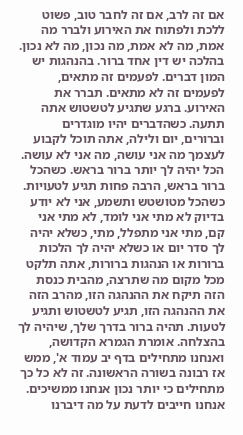אם זה לרב, אם זה לחבר טוב, פשוט ללכת ולפתוח את האירוע ולברר מה אמת, מה לא אמת, מה נכון, מה לא נכון. בהלכה יש דין אחד ברור. בהנהגות יש המון דברים. לפעמים זה מתאים, לפעמים זה לא מתאים. תברר את האירוע. ברגע שתגיע לטשטוש אתה תתעה. כשהדברים יהיו מוגדרים וברורים, יום ולילה, אתה תוכל לקבוע לעצמך מה אני עושה, מה אני לא עושה. הכל יהיה לך יותר ברור בראש. כשהכל ברור בראש, הרבה פחות תגיע לטעויות. כשהכל מטושטש ותשמע, אני לא יודע בדיוק לא מתי אני לומד, לא מתי אני קם, מתי אני מתפלל, מתי, כשלא יהיה לך סדר יום או כשלא יהיה לך הלכות ברורות או הנהגות ברורות, אתה תלקט מכל מקום מה שתרצה, מהבית כנסת הזה תיקח את ההנהגה הזו, מהרב הזה את ההנהגה הזו, תגיע לטשטוש ותגיע לטעות. תהיה ברור בדרך שלך, שיהיה לך בהצלחה. אומרת הגמרא הקדושה, ואנחנו מתחילים בדף יב עמוד א', ממש אז רבונה בשורה הראשונה. זה לא כל כך מתחילים כי יותר נכון אנחנו ממשיכים. אנחנו חייבים לדעת על מה דיברנו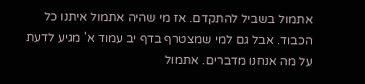אתמול בשביל להתקדם. אז מי שהיה אתמול איתנו כל הכבוד. אבל גם למי שמצטרף בדף יב עמוד א' מגיע לדעת על מה אנחנו מדברים. אתמול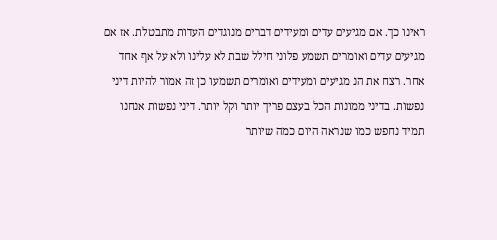ראינו כך. אם מגיעים עדים ומעידים דברים מנוגדים העדות מתבטלת. אז אם מגיעים עדים ואומרים תשמע פלוני חילל שבת לא עלינו ולא על אף אחד אחר. רצח את הנ מגיעים ומעידים ואומרים תשמעו כן זה אמור להיות דיני נפשות. בדיני ממונות הכל בעצם פריך יותר וקל יותר. דיני נפשות אנחנו תמיד נחפש כמו שנראה היום כמה שיותר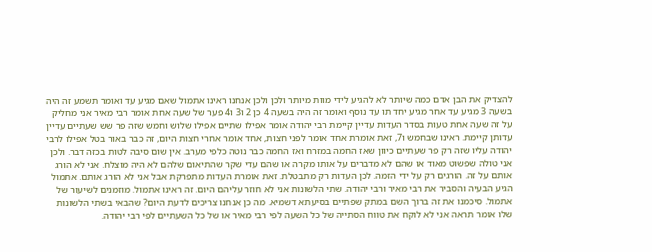להצדיק את הבן אדם כמה שיותר לא להגיע לידי מוות מיותר ולכן ולכן אנחנו ראינו אתמול שאם מגיע עד ואומר תשמע זה היה בשעה 3 מגיע עד אחר מגיע יחד תו עד נוסף ואומר זה היה בשעה 4 כן 2 ו3 ו4 פער של שעה אחת אומר רבי מאיר אני מחליק על זה שעה אחת טעות בסדר העדות עדיין קיימת רבי יהודה אומר אפילו שתיים אפילו שלוש וחמש שזה פר שש שעתיים עדיין עדותן קיימת. ראינו שבחמש ו7, זאת אומרת אחד אומר לפני חצות, אחד אומר אחרי חצות היום, זה כבר באור בטל אפילו לרבי יהודה עליו שזה רק פר שעתיים כיוון שאז החמה במזרח ואז החמה כבר נוטה כלפי מערב. אין שום סיבה לטות בכזה דבר. ולכן אני טולה שפשוט מאוד או שהם לא מדברים על אותו מקרה או שהם עדי שקר שהתיאום שלהם לא היה מוצלח. אני לא הורג אותם על זה. הורגים רק על ידי הזמה. לכן העדות רק מתבטלת. זאת אומרת העדות מתפרקת אבל אני לא הורג אותם. אתמול הגיע הבעיה והסביר את רבי מאיר ורבי יהודה. שתי הלשונות אני לא חוזר עליהם היום. זה ראינו אתמול. מוזמנים לשיעור של אתמול. סיכמנו את זה ברוך השם במתק שפתיים בסיעתא דשמיא. מה כן אנחנו צריכים לדעת היום? שהבאי בשתי הלשונות שלו אומר תראה אני לא לוקח את טווח הסתייה של כל השעה לפי רבי מאיר או של כל השעתיים לפי רבי יהודה.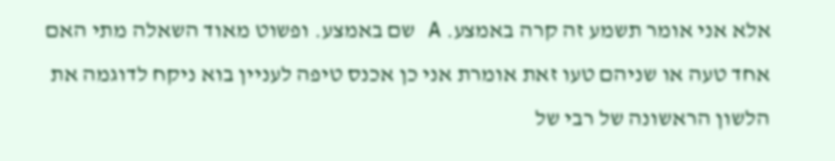אלא אני אומר תשמע זה קרה באמצע. A שם באמצע. ופשוט מאוד השאלה מתי האם אחד טעה או שניהם טעו זאת אומרת אני כן אכנס טיפה לעניין בוא ניקח לדוגמה את הלשון הראשונה של רבי של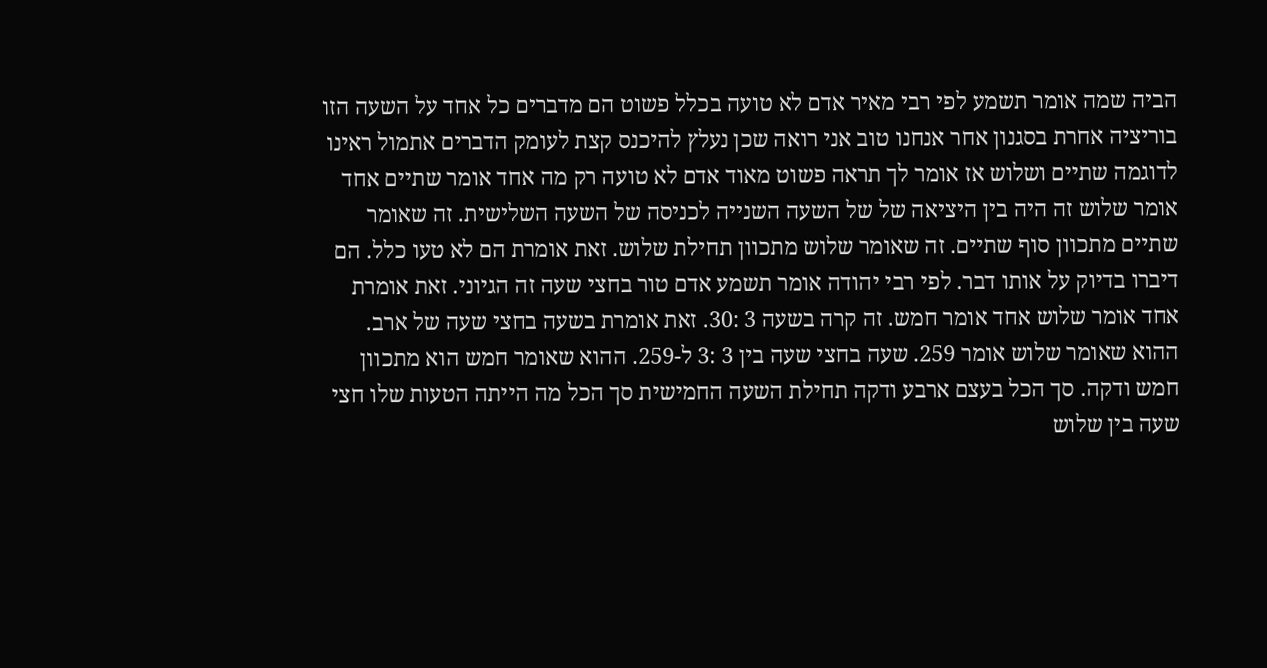הביה שמה אומר תשמע לפי רבי מאיר אדם לא טועה בכלל פשוט הם מדברים כל אחד על השעה הזו בוריציה אחרת בסגנון אחר אנחנו טוב אני רואה שכן נעלץ להיכנס קצת לעומק הדברים אתמול ראינו לדוגמה שתיים ושלוש אז אומר לך תראה פשוט מאוד אדם לא טועה רק מה אחד אומר שתיים אחד אומר שלוש זה היה בין היציאה של של השעה השנייה לכניסה של השעה השלישית. זה שאומר שתיים מתכוון סוף שתיים. זה שאומר שלוש מתכוון תחילת שלוש. זאת אומרת הם לא טעו כלל. הם דיברו בדיוק על אותו דבר. לפי רבי יהודה אומר תשמע אדם טור בחצי שעה זה הגיוני. זאת אומרת אחד אומר שלוש אחד אומר חמש. זה קרה בשעה 3 :30. זאת אומרת בשעה בחצי שעה של ארב. ההוא שאומר שלוש אומר 259. שעה בחצי שעה בין 3 :3 ל-259. ההוא שאומר חמש הוא מתכוון חמש ודקה. סך הכל בעצם ארבע ודקה תחילת השעה החמישית סך הכל מה הייתה הטעות שלו חצי שעה בין שלוש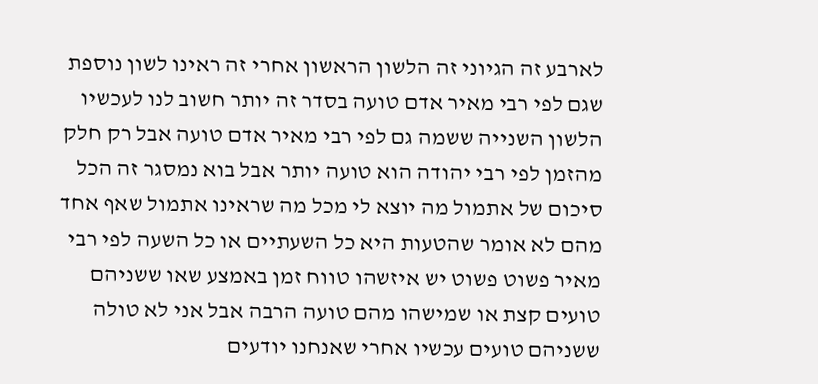לארבע זה הגיוני זה הלשון הראשון אחרי זה ראינו לשון נוספת שגם לפי רבי מאיר אדם טועה בסדר זה יותר חשוב לנו לעכשיו הלשון השנייה ששמה גם לפי רבי מאיר אדם טועה אבל רק חלק מהזמן לפי רבי יהודה הוא טועה יותר אבל בוא נמסגר זה הכל סיכום של אתמול מה יוצא לי מכל מה שראינו אתמול שאף אחד מהם לא אומר שהטעות היא כל השעתיים או כל השעה לפי רבי מאיר פשוט פשוט יש איזשהו טווח זמן באמצע שאו ששניהם טועים קצת או שמישהו מהם טועה הרבה אבל אני לא טולה ששניהם טועים עכשיו אחרי שאנחנו יודעים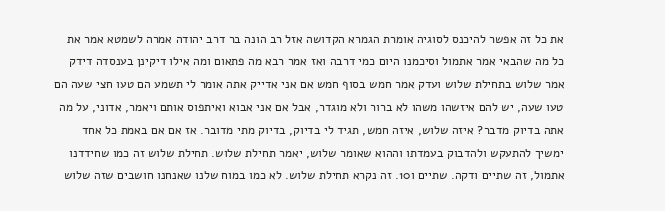את כל זה אפשר להיכנס לסוגיה אומרת הגמרא הקדושה אזל רב הונה בר דרב יהודה אמרה לשמטא אמר את כל מה שהבאי אמר אתמול וסיכמנו היום כמי דרבה ואז אמר רבא מה פתאום ומה אילו דיקינן בענסדה דידק אמר שלוש בתחילת שלוש ועדק אמר חמש בסוף חמש אם אני אדייק אתה אומר לי תשמע הם טעו חצי שעה הם טעו שעה, יש להם איזשהו משהו לא ברור ולא מוגדר, אבל אם אני אבוא ואיתפוס אותם ויאמר, אדוני, על מה אתה בדיוק מדבר? איזה שלוש, איזה חמש, תגיד לי בדיוק, בדיוק מתי מדובר. אז אם אם באמת כל אחד ימשיך להתעקש ולהדבוק בעמדתו וההוא שאומר שלוש, יאמר תחילת שלוש. תחילת שלוש זה כמו שחידדנו אתמול, זה שתיים ודקה. שתיים ו10. זה נקרא תחילת שלוש. לא כמו במוח שלנו שאנחנו חושבים שזה שלוש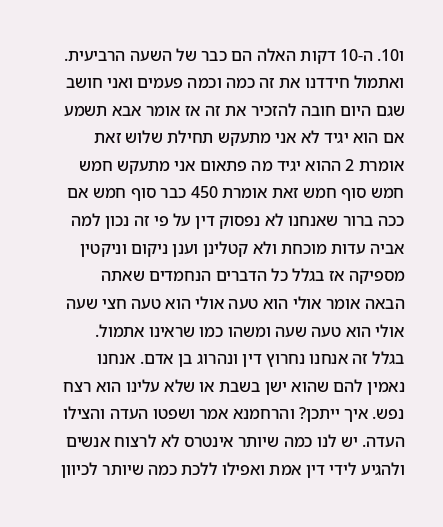ו10. ה-10 דקות האלה הם כבר של השעה הרביעית. ואתמול חידדנו את זה כמה וכמה פעמים ואני חושב שגם היום חובה להזכיר את זה אז אומר אבא תשמע אם הוא יגיד לא אני מתעקש תחילת שלוש זאת אומרת 2 ההוא יגיד מה פתאום אני מתעקש חמש חמש סוף חמש זאת אומרת 450 כבר סוף חמש אם ככה ברור שאנחנו לא נפסוק דין על פי זה נכון למה אביה עדות מוכחת ולא קטלינן וענן ניקום וניקטין מספיקה אז בגלל כל הדברים הנחמדים שאתה הבאה אומר אולי הוא טעה אולי הוא טעה חצי שעה אולי הוא טעה שעה ומשהו כמו שראינו אתמול. בגלל זה אנחנו נחרוץ דין ונהרוג בן אדם. אנחנו נאמין להם שהוא ישן בשבת או שלא עלינו הוא רצח נפש. איך ייתכן? והרחמנא אמר ושפטו העדה והצילו העדה. יש לנו כמה שיותר אינטרס לא לרצוח אנשים ולהגיע לידי דין אמת ואפילו ללכת כמה שיותר לכיוון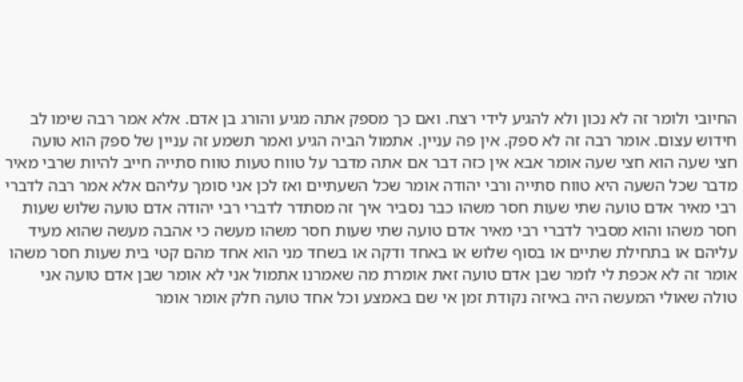החיובי ולומר זה לא נכון ולא להגיע לידי רצח. ואם כך מספק אתה מגיע והורג בן אדם. אלא אמר רבה שימו לב חידוש עצום. אומר רבה זה לא ספק. אין פה עניין. אתמול הביה הגיע ואמר תשמע זה עניין של ספק הוא טועה חצי שעה הוא חצי שעה אומר אבא אין כזה דבר אם אתה מדבר על טווח טעות טווח סתייה חייב להיות שרבי מאיר מדבר שכל השעה היא טווח סתייה ורבי יהודה אומר שכל השעתיים ואז לכן אני סומך עליהם אלא אמר רבה לדברי רבי מאיר אדם טועה שתי שעות חסר משהו כבר נסביר איך זה מסתדר לדברי רבי יהודה אדם טועה שלוש שעות חסר משהו והוא מסביר לדברי רבי מאיר אדם טועה שתי שעות חסר משהו מעשה כי אהבה מעשה שהוא מעיד עליהם או בתחילת שתיים או בסוף שלוש או באחד ודקה או בשחד מני הוא אחד מהם קטי בית שעות חסר משהו אומר זה לא אכפת לי לומר שבן אדם טועה זאת אומרת מה שאמרנו אתמול אני לא אומר שבן אדם טועה אני טולה שאולי המעשה היה באיזה נקודת זמן אי שם באמצע וכל אחד טועה חלק אומר אומר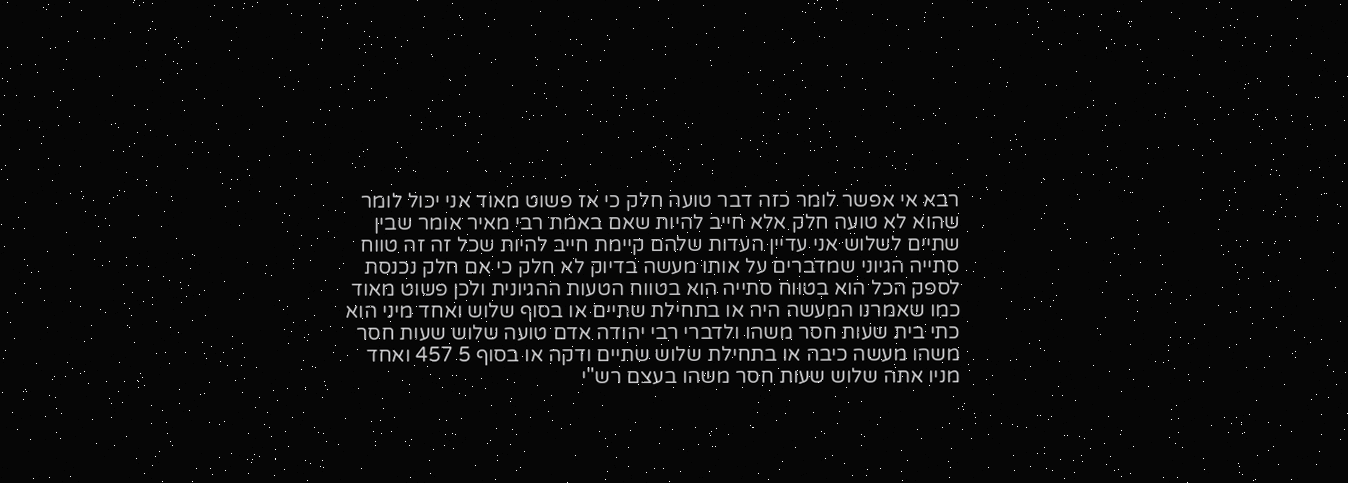רבא אי אפשר לומר כזה דבר טועה חלק כי אז פשוט מאוד אני יכול לומר שהוא לא טועה חלק אלא חייב להיות שאם באמת רבי מאיר אומר שבין שתיים לשלוש אני עדיין העדות שלהם קיימת חייב להיות שכל זה זה טווח סתייה הגיוני שמדברים על אותו מעשה בדיוק לא חלק כי אם חלק נכנסת לספק הכל הוא בטווח סתייה הוא בטווח הטעות ההגיונית ולכן פשוט מאוד כמו שאמרנו המעשה היה או בתחילת שתיים או בסוף שלוש ואחד מיני הוא כתי בית שעות חסר משהו ולדברי רבי יהודה אדם טועה שלוש שעות חסר משהו מעשה כיבה או בתחילת שלוש שתיים ודקה או בסוף 5 457 ואחד מניו אתה שלוש שעות חסר משהו בעצם רש"י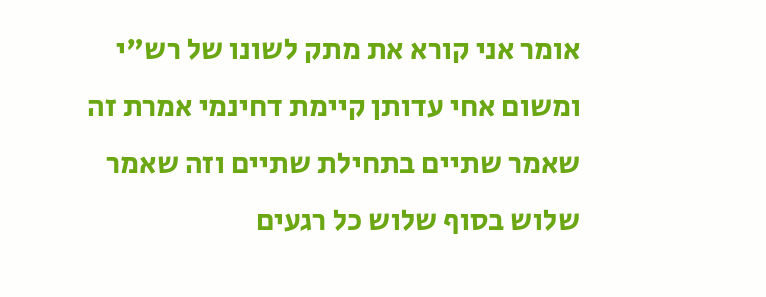אומר אני קורא את מתק לשונו של רש"י ומשום אחי עדותן קיימת דחינמי אמרת זה שאמר שתיים בתחילת שתיים וזה שאמר שלוש בסוף שלוש כל רגעים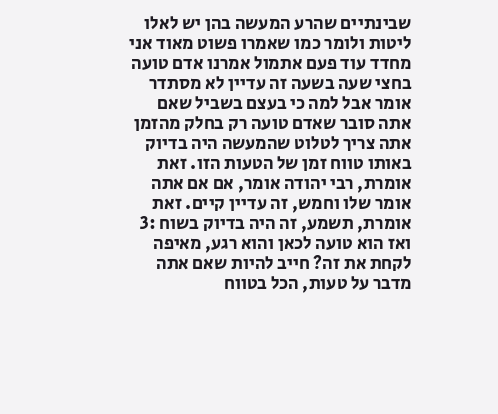שבינתיים שהרע המעשה בהן יש לאלו ליטות ולומר כמו שאמרו פשוט מאוד אני מחדד עוד פעם אתמול אמרנו אדם טועה בחצי שעה בשעה זה עדיין לא מסתדר אומר אבל למה כי בעצם בשביל שאם אתה סובר שאדם טועה רק בחלק מהזמן אתה צריך לטלוט שהמעשה היה בדיוק באותו טווח זמן של הטעות הזו. זאת אומרת, רבי יהודה אומר, אם אם אתה אומר שלו וחמש, זה עדיין קיים. זאת אומרת, תשמע, זה היה בדיוק בשוח :3 ואז הוא טועה לכאן והוא רגע, מאיפה לקחת את זה? חייב להיות שאם אתה מדבר על טעות, הכל בטווח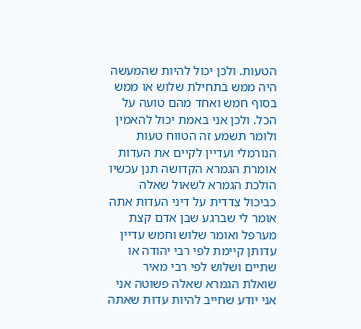הטעות. ולכן יכול להיות שהמעשה היה ממש בתחילת שלוש או ממש בסוף חמש ואחד מהם טועה על הכל. ולכן אני באמת יכול להאמין ולומר תשמע זה הטווח טעות הנורמלי ועדיין לקיים את העדות אומרת הגמרא הקדושה תנן עכשיו הולכת הגמרא לשאול שאלה כביכול צדדית על דיני העדות אתה אומר לי שברגע שבן אדם קצת מערפל ואומר שלוש וחמש עדיין עדותן קיימת לפי רבי יהודה או שתיים ושלוש לפי רבי מאיר שואלת הגמרא שאלה פשוטה אני אני יודע שחייב להיות עדות שאתה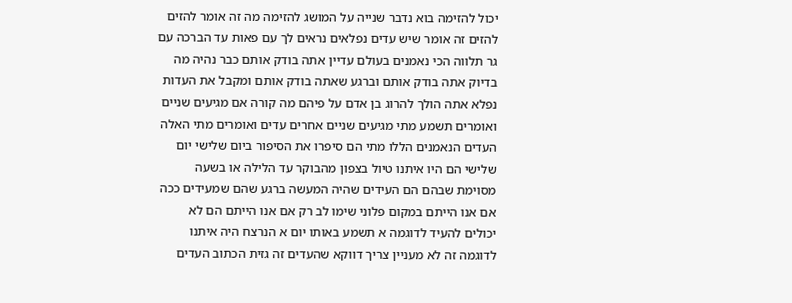יכול להזימה בוא נדבר שנייה על המושג להזימה מה זה אומר להזים להזים זה אומר שיש עדים נפלאים נראים לך עם פאות עד הברכה עם גר תלווה הכי נאמנים בעולם עדיין אתה בודק אותם כבר נהיה מה בדיוק אתה בודק אותם וברגע שאתה בודק אותם ומקבל את העדות נפלא אתה הולך להרוג בן אדם על פיהם מה קורה אם מגיעים שניים ואומרים תשמע מתי מגיעים שניים אחרים עדים ואומרים מתי האלה העדים הנאמנים הללו מתי הם סיפרו את הסיפור ביום שלישי יום שלישי הם היו איתנו טיול בצפון מהבוקר עד הלילה או בשעה מסוימת שבהם הם העידים שהיה המעשה ברגע שהם שמעידים ככה אם אנו הייתם במקום פלוני שימו לב רק אם אנו הייתם הם לא יכולים להעיד לדוגמה א תשמע באותו יום א הנרצח היה איתנו לדוגמה זה לא מעניין צריך דווקא שהעדים זה גזית הכתוב העדים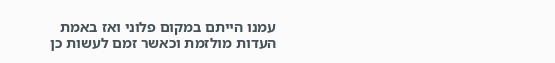עמנו הייתם במקום פלוני ואז באמת העדות מולזמת וכאשר זמם לעשות כן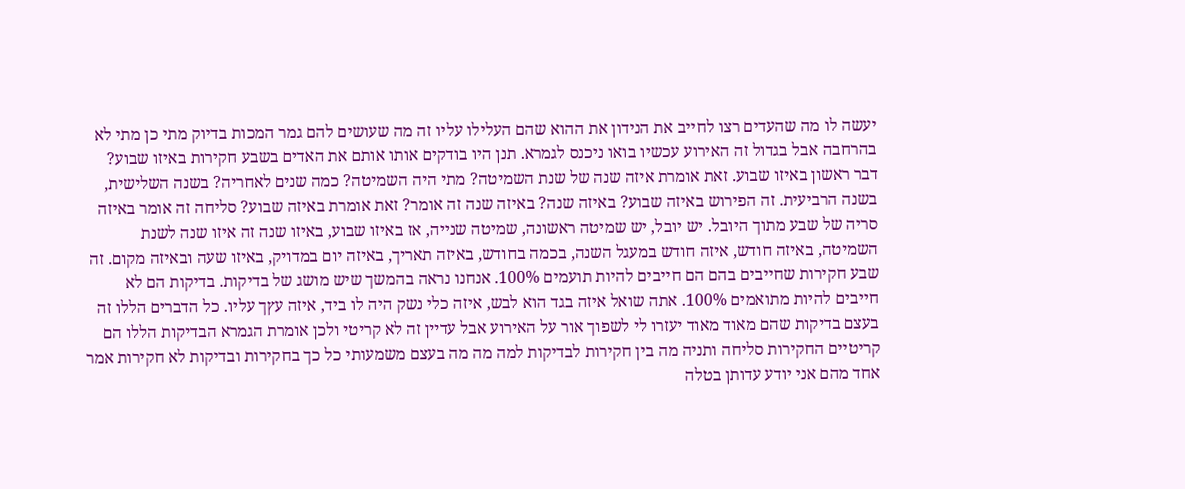יעשה לו מה שהעדים רצו לחייב את הנידון את ההוא שהם העלילו עליו זה מה שעושים להם גמר המכות בדיוק מתי כן מתי לא בהרחבה אבל בגדול זה האירוע עכשיו בואו ניכנס לגמרא. תנן היו בודקים אותו אותם את האדים בשבע חקירות באיזו שבוע? דבר ראשון באיזו שבוע. זאת אומרת איזה שנה של שנת השמיטה? מתי היה השמיטה? כמה שנים לאחריה? בשנה השלישית, בשנה הרביעית. זה הפירוש באיזה שבוע? באיזה שנה? באיזה שנה זה אומר? זאת אומרת באיזה שבוע? סליחה זה אומר באיזה סריה של שבע מתוך היובל. יש יובל, יש שמיטה ראשונה, שמיטה שנייה, אז באיזו שבוע, באיזו שנה זה איזו שנה לשנת השמיטה, באיזה חודש, איזה חודש במעגל השנה, בכמה בחודש, באיזה תאריך, באיזה יום במדויק, באיזו שעה ובאיזה מקום. זה שבע חקירות שחייבים בהם הם חייבים להיות תועמים 100%. אנחנו נראה בהמשך שיש מושג של בדיקות. בדיקות הם לא חייבים להיות מתואמים 100%. אתה שואל איזה בגד הוא לבש, איזה כלי נשק היה לו ביד, איזה עץך עליו. כל הדברים הללו זה בעצם בדיקות שהם מאוד מאוד יעזרו לי לשפוך אור על האירוע אבל עדיין זה לא קריטי ולכן אומרת הגמרא הבדיקות הללו הם קריטיים החקירות סליחה ותניה מה בין חקירות לבדיקות למה מה מה בעצם משמעותי כל כך בחקירות ובדיקות לא חקירות אמר אחד מהם אני יודע עדותן בטלה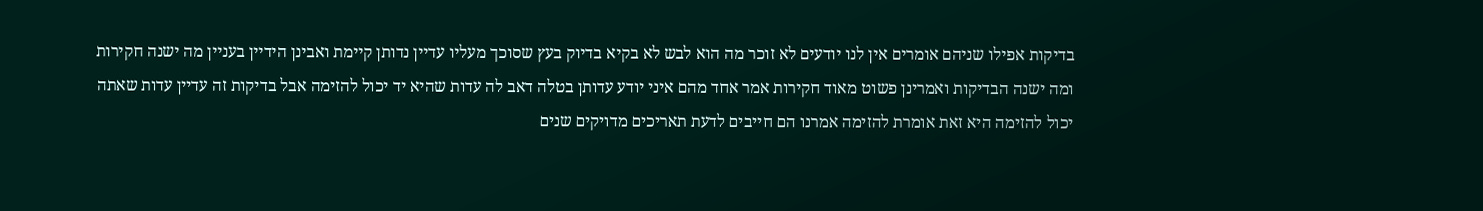בדיקות אפילו שניהם אומרים אין לנו יודעים לא זוכר מה הוא לבש לא בקיא בדיוק בעץ שסוכך מעליו עדיין נדותן קיימת ואבינן הידיין בעניין מה ישנה חקירות ומה ישנה הבדיקות ואמרינן פשוט מאוד חקירות אמר אחד מהם איני יודע עדותן בטלה דאב לה עדות שהיא יד יכול להזימה אבל בדיקות זה עדיין עדות שאתה יכול להזימה היא זאת אומרת להזימה אמרנו הם חייבים לדעת תאריכים מדויקים שנים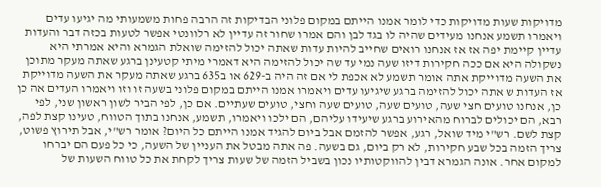מדויקות שעות מדויקות כדי לומר אמנו הייתם במקום פלוני הבדיקות זה הרבה פחות משמעותי מה יגיעו עדים ויאמרו תשמע אנחנו מעידים שהיה לו בגד לבן והם אמרו שחור זה עדיין לא רלוונטי אפשר לטעות בכזה דבר והעדות עדיין קיימת יפה אז אז אנחנו רואים שחייב להיות עדות שאתה יכול להזימה שואלת הגמרא והיא אמרתי היא נשקולה היא אם ככה חקירות דיזו שעה נמי עד שה יכול להזימה היא דאמרי מיתי קטעינן ברגע שאתה מעקר מתוכן את השעה מדוייקת אתה אומר תשמע לא אכפת לי אם זה היה ב-629 או ב635 ברגע שאתה מעקר את השעה מדוייקת אז העדות ש אתה יכול להזימה ברגע שיגיעו עדים ויאמרו אמנו הייתם במקום פלוני בשעה זו וזו ויאמרו העדים אה כן כן, אנחנו טועים חצי שעה, טועים שעה, טועים שעה וחצי, טועים שעתיים. אם כן, לפי הביר לשון ראשון שני, לפי רבא, הם יכולים לברוח מהאירוע ברגע שיעידו עליהם, הם ילכו ויאמרו, תשמע, אנחנו בתוך הטווח, טעינו קצת לפה, קצת לשם. רש"י מיד שואל, רגע, אפשר להזמם אבל ביום להגיד אמנו הייתם כל היום? אומר רש"י, אבל תירוץ פשוט, צריך הזמה בכל שבע חקירות, לא רק ביום, גם בשעה. פה אתה מבטל את העניין של השעה, כי כל פעם הם יברחו למקום אחר. אונה הגמרא דבין להווקטותיו נכון בשביל הזמה של שעות צריך לקחת את כל טווח השעות של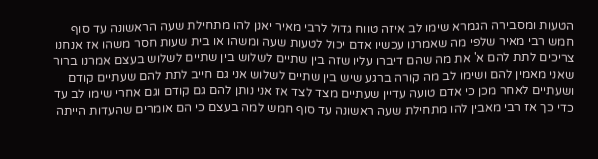הטעות ומסבירה הגמרא שימו לב איזה טווח גדול לרבי מאיר יאנן להו מתחילת שעה הראשונה עד סוף חמש רבי מאיר שלפי מה שאמרנו עכשיו אדם יכול לטעות שעה ומשהו או בית שעות חסר משהו אז אנחנו צריכים לתת להם א' את מה שהם דיברו עליו שזה בין שתיים לשלוש בין שתיים לשלוש בעצם אמרנו ברור שאני מאמין להם ושימו לב מה קורה ברגע שיש בין שתיים לשלוש אני גם חייב לתת להם שעתיים קודם ושעתיים לאחר מכן כי אדם טועה עדיין שעתיים מצד לצד אז אני נותן להם גם קודם וגם אחרי שימו לב עד כדי כך אז רבי מאבין להו מתחילת שעה ראשונה עד סוף חמש למה בעצם כי הם אומרים שהעדות הייתה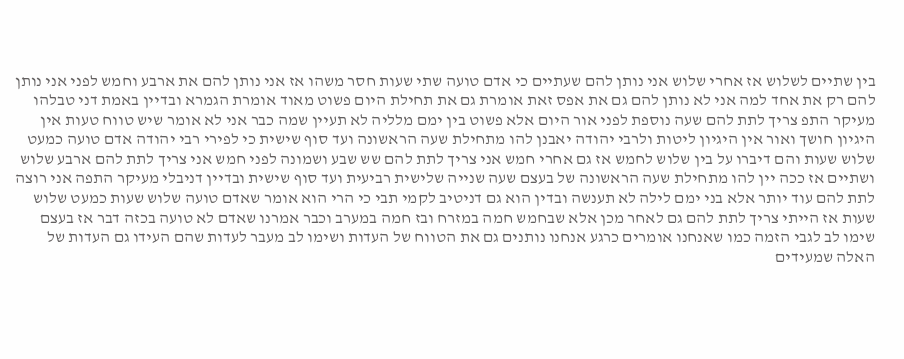בין שתיים לשלוש אז אחרי שלוש אני נותן להם שעתיים כי אדם טועה שתי שעות חסר משהו אז אני נותן להם את ארבע וחמש לפני אני נותן להם רק את אחד למה אני לא נותן להם גם את אפס זאת אומרת גם את תחילת היום פשוט מאוד אומרת הגמרא ובדיין באמת דני טבלהו מעיקר התפ צריך לתת להם שעה נוספת לפני אור היום אלא פשוט בין ימם מלליה לא תעיין שמה כבר אני לא אומר שיש טווח טעות אין היגיון חושך ואור אין היגיון ליטות ולרבי יהודה יאבנן להו מתחילת שעה הראשונה ועד סוף שישית כי לפירי רבי יהודה אדם טועה כמעט שלוש שעות והם דיברו על בין שלוש לחמש אז גם אחרי חמש אני צריך לתת להם שש שבע ושמונה לפני חמש אני צריך לתת להם ארבע שלוש ושתיים אז ככה יין להו מתחילת שעה הראשונה של בעצם שעה שנייה שלישית רביעית ועד סוף שישית ובדיין דניבלי מעיקר התפה אני רוצה לתת להם עוד יותר אלא בני ימם לילה לא תענשה ובדין הוא גם דניטיב לקמי תבי כי הרי הוא אומר שאדם טועה שלוש שעות כמעט שלוש שעות אז הייתי צריך לתת להם גם לאחר מכן אלא שבחמש חמה במזרח ובז חמה במערב וכבר אמרנו שאדם לא טועה בכזה דבר אז בעצם שימו לב לגבי הזמה כמו שאנחנו אומרים כרגע אנחנו נותנים גם את הטווח של העדות ושימו לב מעבר לעדות שהם העידו גם העדות של האלה שמעידים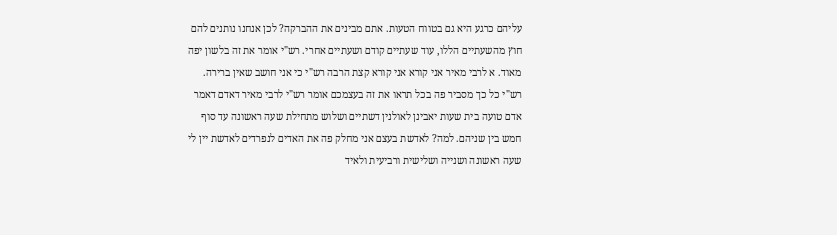עליהם כרגע היא גם בטווח הטעות. אתם מבינים את ההברקה? לכן אנחנו נותנים להם חוץ מהשעתיים הללו, עוד שעתיים קודם ושעתיים אחרי. רש"י אומר את זה בלשון יפה מאוד. א לרבי מאיר אני קורא אני קורא קצת הרבה רש"י כי אני חושב שאין ברירה. רש"י כל כך מסביר פה בכל תראו את זה בעצמכם אומר רש"י לרבי מאיר דאדם דאמר אדם טועה בית שעות יאבינן לאולנין דשתיים ושלוש מתחילת שעה ראשונה עד סוף חמש בין שניהם. למה? לאדשת בעצם אני מחלק פה את האדים לנפרדים לאדשת יין לי שעה ראשונה ושנייה ושלישית ורביעית ולאיד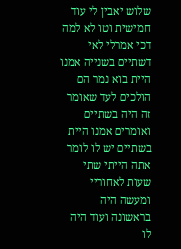שלוש יאבין לי עוד חמישית וטו לא למה דכי אמרלי לאי דשתיים בשנייה אמנו היית בוא נמר הם הולכים לעד שאומר זה היה בשתיים ואומרים אמנו היית בשתיים יש לו לומר אתה הייתי שתי שעות לאחוריי ומעשה היה בראשונה ועוד היה לו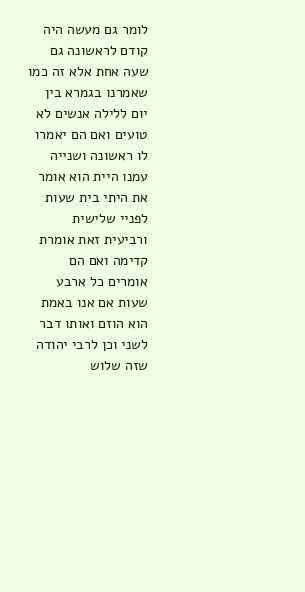לומר גם מעשה היה קודם לראשונה גם שעה אחת אלא זה כמו שאמרנו בגמרא בין יום ללילה אנשים לא טועים ואם הם יאמרו לו ראשונה ושנייה עמנו היית הוא אומר את היתי בית שעות לפניי שלישית ורביעית זאת אומרת קדימה ואם הם אומרים כל ארבע שעות אם אנו באמת הוא הוזם ואותו דבר לשני וכן לרבי יהודה שזה שלוש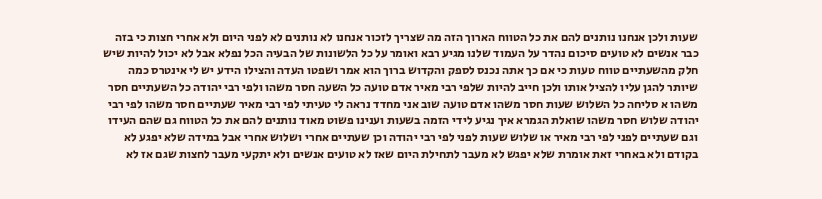שעות ולכן אנחנו נותנים להם את כל הטווח הארוך הזה מה שצריך לזכור אנחנו לא נותנים לא לפני היום ולא אחרי חצות כי בזה כבר אנשים לא טועים סיכום נהדר על העמוד שלנו מגיע רבא ואומר על כל הלשונות של הבעיה הכל נפלא אבל לא יכול להיות שיש חלק מהשעתיים טווח טעות כי אם כך אתה נכנס לספק והקדוש ברוך הוא אמר ושפטו העדה והצילו הידע יש לי אינטרס כמה שיותר להגן עליו להציל אותו ולכן חייב להיות שלפי רבי מאיר אדם טועה כל השעה חסר משהו ולפי רבי יהודה כל השעתיים חסר משהו א סליחה כל השלוש שעות חסר משהו אדם טועה שוב אני מחדד נראה לי טעיתי לפי רבי מאיר שעתיים חסר משהו לפי רבי יהודה שלוש חסר משהו שואלת הגמרא איך נגיע לידי הזמה בשעות וענינו פשוט מאוד נותנים להם את כל הטווח גם שהם העידו וגם שעתיים לפני לפי רבי מאיר או שלוש שעות לפני לפי רבי יהודה וכן שעתיים אחרי ושלוש אחרי אבל במידה שלא יפגע לא בקודם ולא באחרי זאת אומרת שלא יפגש לא מעבר לתחילת היום שאז לא טועים אנשים ולא יתקעי מעבר לחצות שגם אז לא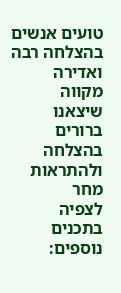טועים אנשים בהצלחה רבה ואדירה מקווה שיצאנו ברורים בהצלחה ולהתראות מחר
לצפיה בתכנים נוספים: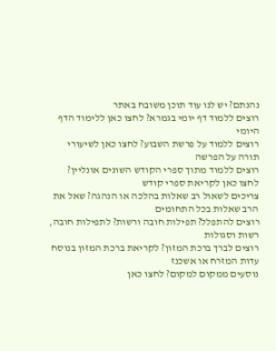נהנתם? יש לנו עוד תוכן משובח באתר
רוצים ללמוד דף יומי בגמרא? לחצו כאן ללימוד הדף היומי
רוצים ללמוד על פרשת השבוע? לחצו כאן לשיעורי תורה על הפרשה
רוצים ללמוד מתוך ספרי הקודש השונים אונליין? לחצו כאן לקריאת ספרי קודש
צריכים לשאול רב שאלות בהלכה או הנהגה? שאל את הרב שאלות בכל התחומים
רוצים להתפלל? תפילות חובה ורשות? לתפילות חובה, רשות וסגולות
רוצים לברך ברכת המזון? לקריאת ברכת המזון בנוסח עדות המזרח או אשכנז
נוסעים ממקום למקום? לחצו כאן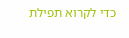כדי לקרוא תפילת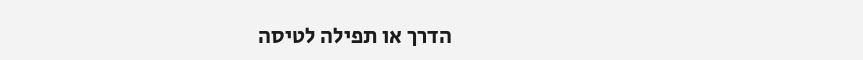הדרך או תפילה לטיסה